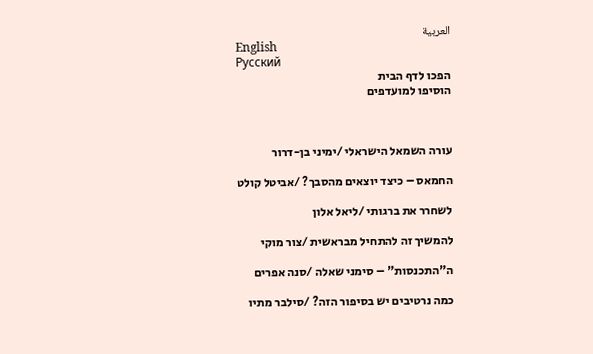العربية
English
Русский
הפכו לדף הבית
הוסיפו למועדפים



עורה השמאל הישראלי /ימיני בן-דרור

החמאס – כיצד יוצאים מהסבך? /אביטל קולט

לשחרר את ברגותי /ליאל אלון

להמשיך זה להתחיל מבראשית /צור מוקי

ה"התכנסות" – סימני שאלה /סנה אפרים

כמה נרטיבים יש בסיפור הזה? /סילבר מתיו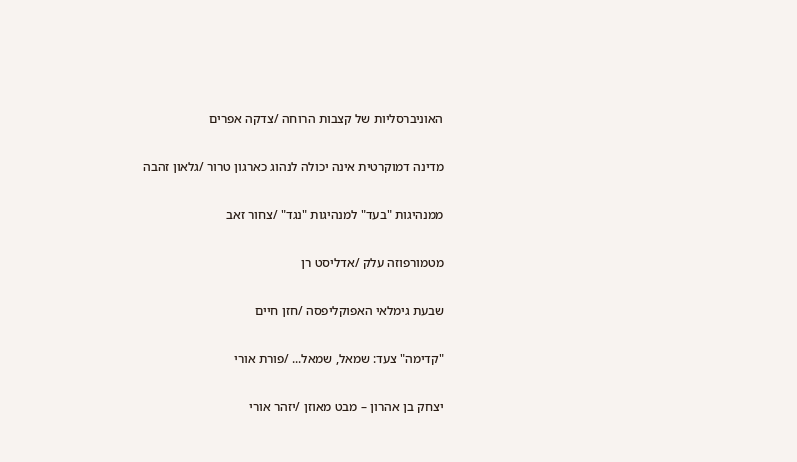האוניברסליות של קצבות הרוחה /צדקה אפרים

מדינה דמוקרטית אינה יכולה לנהוג כארגון טרור /גלאון זהבה

ממנהיגות "בעד" למנהיגות "נגד" /צחור זאב

מטמורפוזה עלק /אדליסט רן

שבעת גימלאי האפוקליפסה /חזן חיים

"קדימה" צעד: שמאל, שמאל... /פורת אורי

יצחק בן אהרון – מבט מאוזן /יזהר אורי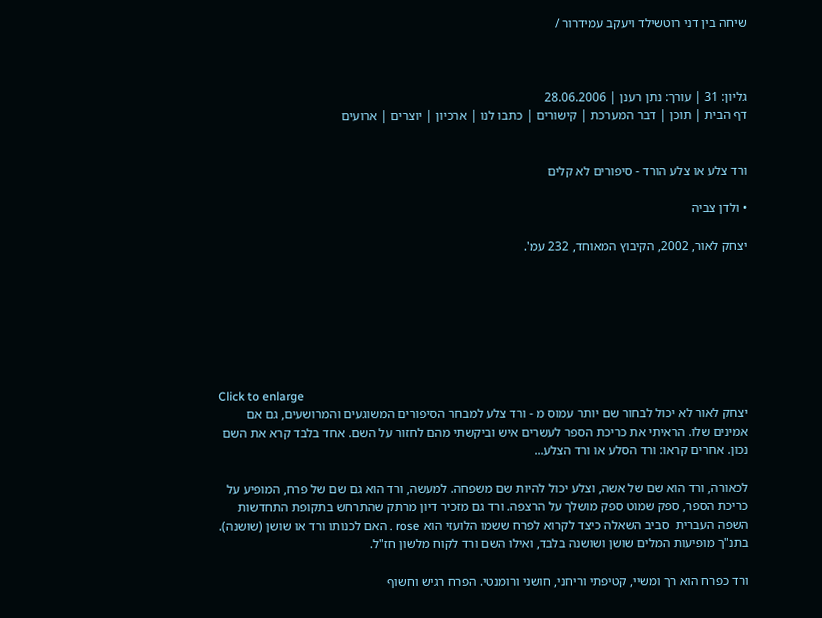שיחה בין דני רוטשילד ויעקב עמידרור /



גליון: 31 | עורך: נתן רענן | 28.06.2006
דף הבית | תוכן | דבר המערכת | קישורים | כתבו לנו | ארכיון | יוצרים | ארועים


ורד צלע או צלע הורד - סיפורים לא קלים

• ולדן צביה

יצחק לאור, 2002, הקיבוץ המאוחד, 232 עמ'.







Click to enlarge
יצחק לאור לא יכול לבחור שם יותר עמוס מ - ורד צלע למבחר הסיפורים המשוגעים והמרושעים, גם אם אמינים שלו. הראיתי את כריכת הספר לעשרים איש וביקשתי מהם לחזור על השם. אחד בלבד קרא את השם נכון. אחרים קראו: ורד הסלע או ורד הצלע...

לכאורה, ורד הוא שם של אשה, וצלע יכול להיות שם משפחה. למעשה, ורד הוא גם שם של פרח, המופיע על כריכת הספר, ספק שמוט ספק מושלך על הרצפה. ורד גם מזכיר דיון מרתק שהתרחש בתקופת התחדשות השפה העברית  סביב השאלה כיצד לקרוא לפרח ששמו הלועזי הוא rose . האם לכנותו ורד או שושן (שושנה). בתנ"ך מופיעות המלים שושן ושושנה בלבד, ואילו השם ורד לקוח מלשון חז"ל.

ורד כפרח הוא רך ומשיי, קטיפתי וריחני, חושני ורומנטי. הפרח רגיש וחשוף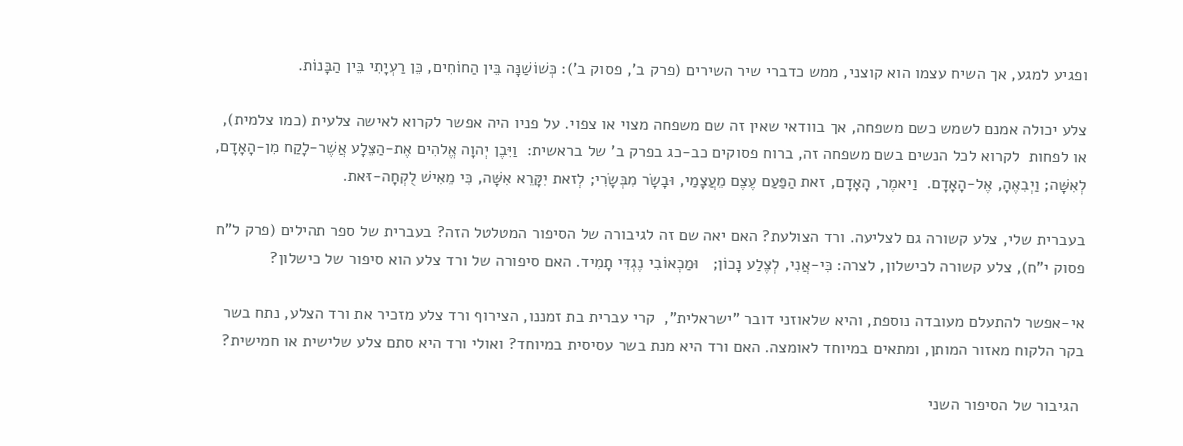ופגיע למגע, אך השיח עצמו הוא קוצני, ממש כדברי שיר השירים (פרק ב', פסוק ב'): כְּשׁוֹשַׁנָּה בֵּין הַחוֹחִים, כֵּן רַעְיָתִי בֵּין הַבָּנוֹת.

צלע יכולה אמנם לשמש כשם משפחה, אך בוודאי שאין זה שם משפחה מצוי או צפוי. על פניו היה אפשר לקרוא לאישה צלעית (כמו צלמית), או לפחות  לקרוא לכל הנשים בשם משפחה זה, ברוח פסוקים כב-כג בפרק ב' של בראשית:  וַיִּבֶן יְהוָה אֱלהִים אֶת-הַצֵּלָע אֲשֶׁר-לָקַח מִן-הָאָדָם, לְאִשָּׁה; וַיְבִאֶהָ, אֶל-הָאָדָם.  וַיאמֶר, הָאָדָם, זאת הַפַּעַם עֶצֶם מֵעֲצָמַי, וּבָשָׂר מִבְּשָׂרִי; לְזאת יִקָּרֵא אִשָּׁה, כִּי מֵאִישׁ לֻקְחָה-זּאת.

בעברית שלי, צלע קשורה גם לצליעה. ורד הצולעת? האם יאה שם זה לגיבורה של הסיפור המטלטל הזה? בעברית של ספר תהילים (פרק ל"ח פסוק י"ח), צלע קשורה לכישלון, לצרה: כִּי-אֲנִי, לְצֶלַע נָכוֹן;   וּמַכְאוֹבִי נֶגְדִּי תָמִיד. האם סיפורה של ורד צלע הוא סיפור של כישלון?

אי-אפשר להתעלם מעובדה נוספת, והיא שלאוזני דובר "ישראלית",  קרי עברית בת זמננו, הצירוף ורד צלע מזכיר את ורד הצלע, נתח בשר בקר הלקוח מאזור המותן, ומתאים במיוחד לאומצה. האם ורד היא מנת בשר עסיסית במיוחד? ואולי ורד היא סתם צלע שלישית או חמישית?

 הגיבור של הסיפור השני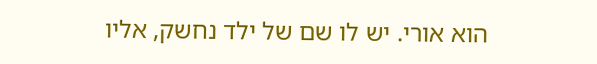הוא אורי. יש לו שם של ילד נחשק, אליו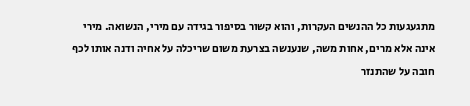מתגעגעות כל ההנשים העקרות, והוא קשור בסיפור בגידה עם מירי, הנשואה. מירי אינה אלא מרים, אחות משה, שנענשה בצרעת משום שריכלה על אחיה ודנה אותו לכף חובה על שהתנזר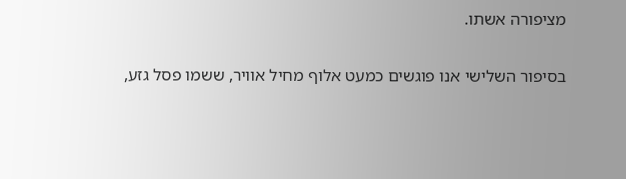מציפורה אשתו.

בסיפור השלישי אנו פוגשים כמעט אלוף מחיל אוויר, ששמו פסל גזע,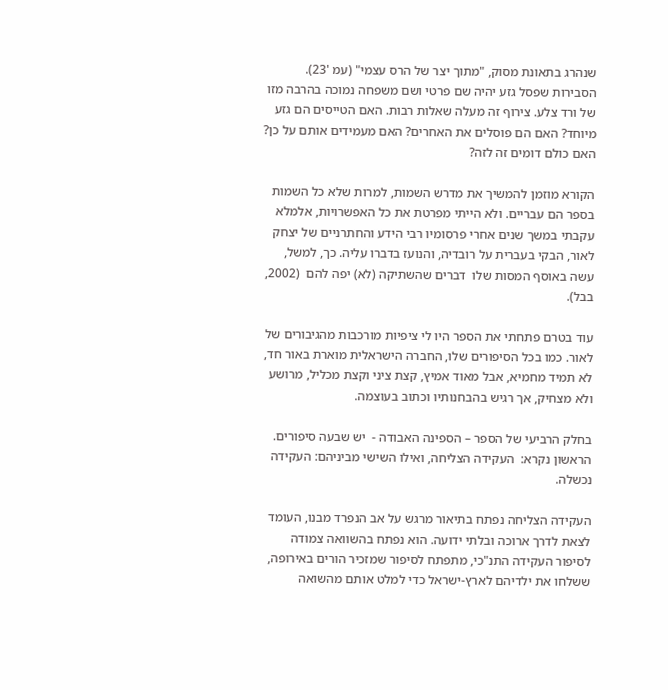שנהרג בתאונת מסוק, "מתוך יצר של הרס עצמי" (עמ '23). הסבירות שפסל גזע יהיה שם פרטי ושם משפחה נמוכה בהרבה מזו של ורד צלע. צירוף זה מעלה שאלות רבות. האם הטייסים הם גזע מיוחד? האם הם פוסלים את האחרים? האם מעמידים אותם על כן? האם כולם דומים זה לזה?

הקורא מוזמן להמשיך את מדרש השמות, למרות שלא כל השמות בספר הם עבריים. ולא הייתי מפרטת את כל האפשרויות, אלמלא עקבתי במשך שנים אחרי פרסומיו רבי הידע והחתרניים של יצחק לאור, הבקי בעברית על רובדיה, והנועז בדברו עליה. כך, למשל, עשה באוסף המסות שלו  דברים שהשתיקה (לא) יפה להם  (2002, בבל).

עוד בטרם פתחתי את הספר היו לי ציפיות מורכבות מהגיבורים של לאור. כמו בכל הסיפורים שלו, החברה הישראלית מוארת באור חד, לא תמיד מחמיא, אבל מאוד אמיץ, קצת ציני וקצת מכליל, מרושע ולא מצחיק, אך רגיש בהבחנותיו וכתוב בעוצמה.

בחלק הרביעי של הספר – הספינה האבודה -  יש שבעה סיפורים. הראשון נקרא:  העקידה הצליחה, ואילו השישי מביניהם: העקידה נכשלה.

העקידה הצליחה נפתח בתיאור מרגש על אב הנפרד מבנו, העומד לצאת לדרך ארוכה ובלתי ידועה. הוא נפתח בהשוואה צמודה לסיפור העקידה התנ"כי, מתפתח לסיפור שמזכיר הורים באירופה, ששלחו את ילדיהם לארץ-ישראל כדי למלט אותם מהשואה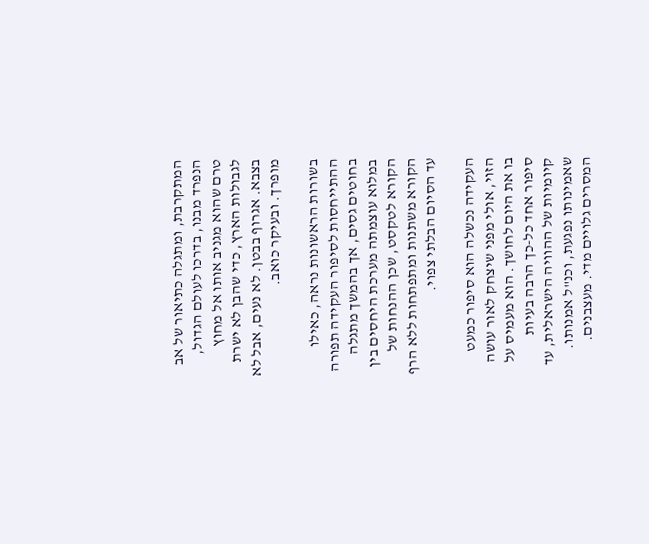המתקרבת, ומתגלה כתיאור של אב הנפרד מבנו, בדרכו לעולם הגדול, טרם שהוא מגניב אותו אל מחוץ לגבולות הארץ, כדי שהבן לא ישרת בצבא. אגרוף בבטן. לא נעים, אבל לא מופרך. ובעיקר כואב.

בשורות הראשונות נראה, כאילו ההתייחסות לסיפור העקידה תפורה בחוטים גסים, אך בהמשך מתגלה במלוא עוצמתה מערכת היחסים בין הקורא לטקסט, שכן ההנחות של הקורא משתנות ומתפתחות ללא הרף עד הסיום הבלתי צפוי.

העקידה נכשלה הוא סיפור כמעט הזוי, אולי מפני שיצחק לאור עושה בו את היום לחושך. הוא מעמיס על סיפור אחד כל-כך הרבה בעיות קיומיות של ההוויה הישראלית, עד שאמינותו נפגעת, וכנ"ל אמנותו. המסרים גלויים מדי. מעצבנים.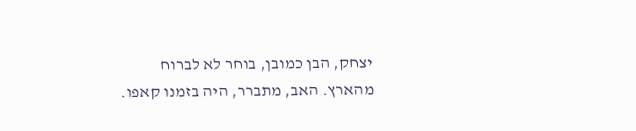יצחק, הבן כמובן, בוחר לא לברוח מהארץ. האב, מתברר, היה בזמנו קאפו.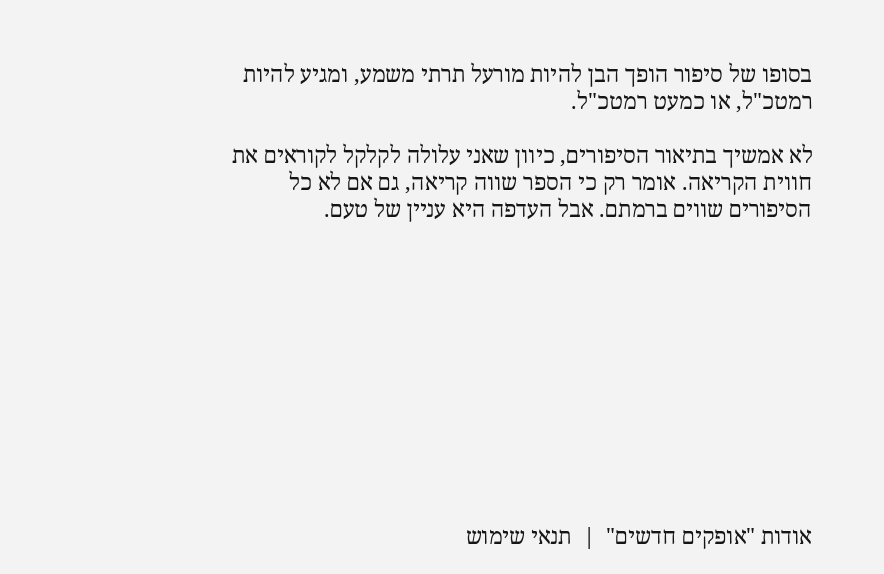בסופו של סיפור הופך הבן להיות מורעל תרתי משמע, ומגיע להיות רמטכ"ל, או כמעט רמטכ"ל.

לא אמשיך בתיאור הסיפורים, כיוון שאני עלולה לקלקל לקוראים את חווית הקריאה. אומר רק כי הספר שווה קריאה, גם אם לא כל הסיפורים שווים ברמתם. אבל העדפה היא עניין של טעם.











אודות "אופקים חדשים"  |  תנאי שימוש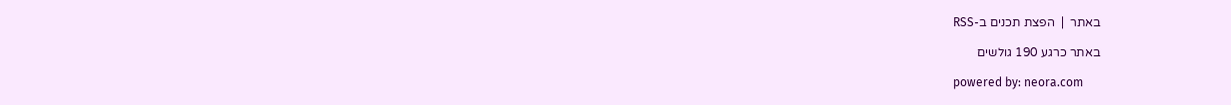באתר  |  הפצת תכנים ב-RSS

באתר כרגע 190 גולשים

powered by: neora.com